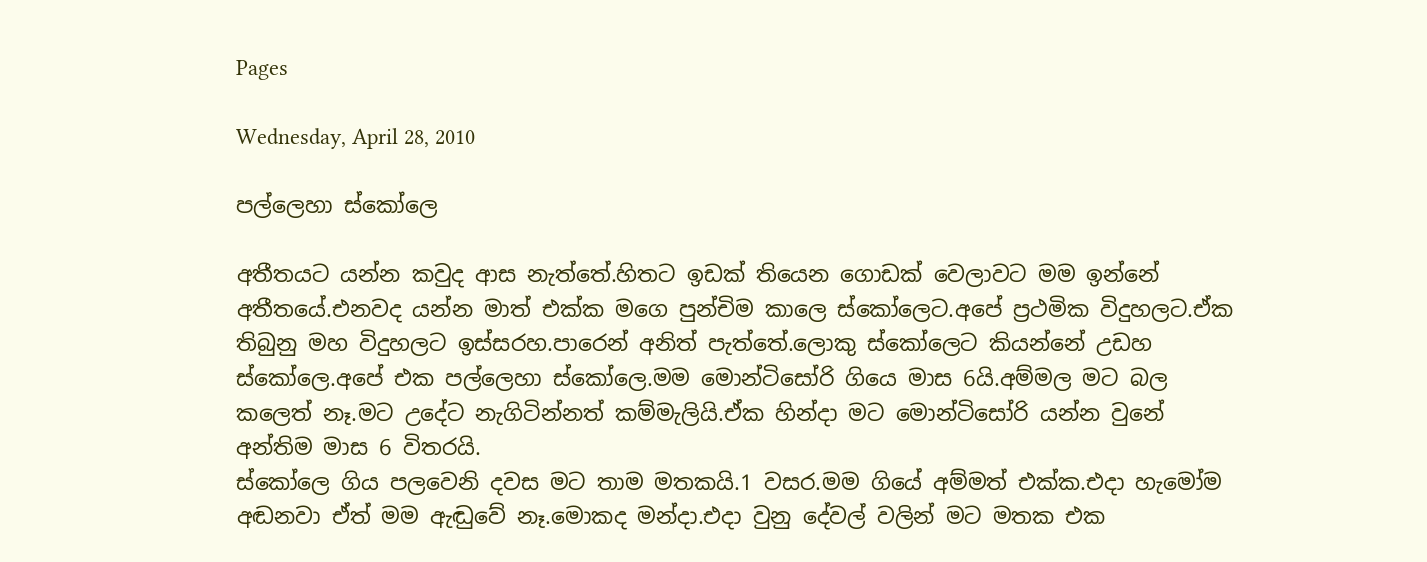Pages

Wednesday, April 28, 2010

පල්ලෙහා ස්කෝලෙ

අතීතයට යන්න කවුද ආස නැත්තේ.හිතට ඉඩක් තියෙන ගොඩක් වෙලාවට මම ඉන්නේ අතීතයේ.එනවද යන්න මාත් එක්ක මගෙ පුන්චිම කාලෙ ස්කෝලෙට.අපේ ප්‍රථමික විදුහලට.ඒක තිබුනු මහ විදුහලට ඉස්සරහ.පාරෙන් අනිත් පැත්තේ.ලොකු ස්කෝලෙට කියන්නේ උඩහ ස්කෝලෙ.අපේ එක පල්ලෙහා ස්කෝලෙ.මම මොන්ටිසෝරි ගියෙ මාස 6යි.අම්මල මට බල කලෙත් නෑ.මට උදේට නැගිටින්නත් කම්මැලියි.ඒක හින්දා මට මොන්ටිසෝරි යන්න වුනේ අන්තිම මාස 6 විතරයි.
ස්කෝලෙ ගිය පලවෙනි දවස මට තාම මතකයි.1 වසර.මම ගියේ අම්මත් එක්ක.එදා හැමෝම අඬනවා ඒත් මම ඇඬුවේ නෑ.මොකද මන්දා.එදා වුනු දේවල් වලින් මට මතක එක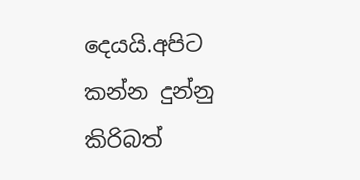දෙයයි.අපිට කන්න දුන්නු කිරිබත්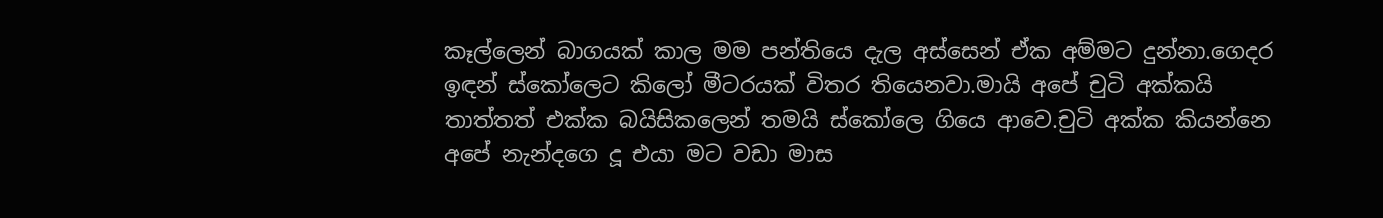කෑල්ලෙන් බාගයක් කාල මම පන්තියෙ දැල අස්සෙන් ඒක අම්මට දුන්නා.ගෙදර ඉඳන් ස්කෝලෙට කිලෝ මීටරයක් විතර තියෙනවා.මායි අපේ චුටි අක්කයි තාත්තත් එක්ක බයිසිකලෙන් තමයි ස්කෝලෙ ගියෙ ආවෙ.චුටි අක්ක කියන්නෙ අපේ නැන්දගෙ දූ එයා මට වඩා මාස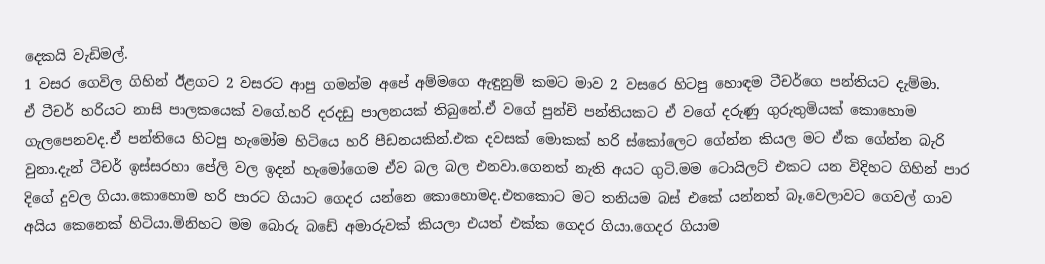දෙකයි වැඩිමල්.
1 වසර ගෙවිල ගිහින් ඊළගට 2 වසරට ආපු ගමන්ම අපේ අම්මගෙ ඇඳුනුම් කමට මාව 2 වසරෙ හිටපු හොඳම ටීචර්ගෙ පන්තියට දැම්මා.
ඒ ටීචර් හරියට නාසි පාලකයෙක් වගේ.හරි දරදඩු පාලනයක් තිබුනේ.ඒ වගේ පුන්චි පන්තියකට ඒ වගේ දරුණු ගුරුතුමියක් කොහොම ගැලපෙනවද.ඒ පන්තියෙ හිටපු හැමෝම හිටියෙ හරි පීඩනයකින්.එක දවසක් මොකක් හරි ස්කෝලෙට ගේන්න කියල මට ඒක ගේන්න බැරි වුනා.දැන් ටීචර් ඉස්සරහා පේලි වල ඉදන් හැමෝගෙම ඒව බල බල එනවා.ගෙනත් නැති අයට ගුටි.මම ටොයිලට් එකට යන විදිහට ගිහින් පාර දිගේ දුවල ගියා.කොහොම හරි පාරට ගියාට ගෙදර යන්නෙ කොහොමද.එතකොට මට තනියම බස් එකේ යන්නත් බෑ.වෙලාවට ගෙවල් ගාව අයිය කෙනෙක් හිටියා.මිනිහට මම බොරු බඩේ අමාරුවක් කියලා එයත් එක්ක ගෙදර ගියා.ගෙදර ගියාම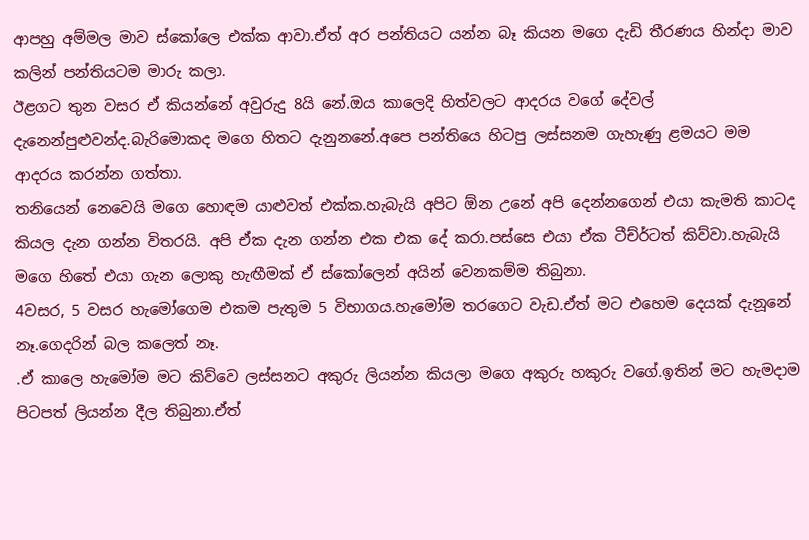ආපහු අම්මල මාව ස්කෝලෙ එක්ක ආවා.ඒත් අර පන්තියට යන්න බෑ කියන මගෙ දැඩි තීරණය හින්දා මාව කලින් පන්තියටම මාරු කලා.
ඊළගට තුන වසර ඒ කියන්නේ අවුරුදු 8යි නේ.ඔය කාලෙදි හිත්වලට ආදරය වගේ දේවල් දැනෙන්පුළුවන්ද.බැරිමොකද මගෙ හිතට දැනුනනේ.අපෙ පන්තියෙ හිටපු ලස්සනම ගැහැණු ළමයට මම ආදරය කරන්න ගත්තා.
තනියෙන් නෙවෙයි මගෙ හොඳම යාළුවත් එක්ක.හැබැයි අපිට ඕන උනේ අපි දෙන්නගෙන් එයා කැමති කාටද කියල දැන ගන්න විතරයි. අපි ඒක දැන ගන්න එක එක දේ කරා.පස්සෙ එයා ඒක ටීච්ර්ටත් කිව්වා.හැබැයි මගෙ හිතේ එයා ගැන ලොකු හැඟීමක් ඒ ස්කෝලෙන් අයින් වෙනකම්ම තිබුනා.
4වසර, 5 වසර හැමෝගෙම එකම පැතුම 5 විභාගය.හැමෝම තරගෙට වැඩ.ඒත් මට එහෙම දෙයක් දැනූනේ නෑ.ගෙදරින් බල කලෙත් නෑ.
.ඒ කාලෙ හැමෝම මට කිව්වෙ ලස්සනට අකුරු ලියන්න කියලා මගෙ අකුරු හකුරු වගේ.ඉතින් මට හැමදාම පිටපත් ලියන්න දීල තිබුනා.ඒත්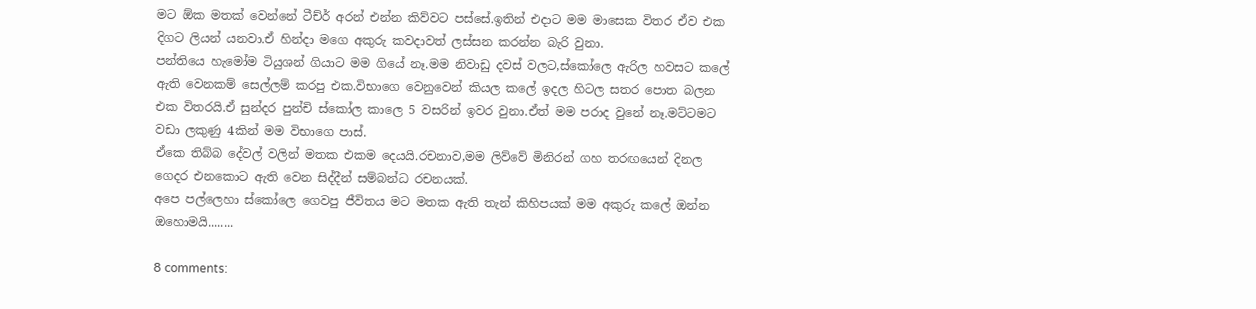මට ඕක මතක් වෙන්නේ ටීච්ර් අරන් එන්න කිව්වට පස්සේ.ඉතින් එදාට මම මාසෙක විතර ඒව එක දිගට ලියන් යනවා.ඒ හින්දා මගෙ අකුරු කවදාවත් ලස්සන කරන්න බැරි වුනා.
පන්තියෙ හැමෝම ටියුශන් ගියාට මම ගියේ නෑ.මම නිවාඩු දවස් වලට,ස්කෝලෙ ඇරිල හවසට කලේ ඇති වෙනකම් සෙල්ලම් කරපු එක.විභාගෙ වෙනුවෙන් කියල කලේ ඉදල හිටල සතර පොත බලන එක විතරයි.ඒ සුන්දර පුන්චි ස්කෝල කාලෙ 5 වසරින් ඉවර වුනා.ඒත් මම පරාද වුනේ නෑ.මට්ටමට වඩා ලකුණු 4කින් මම විභාගෙ පාස්.
ඒකෙ තිබ්බ දේවල් වලින් මතක එකම දෙයයි.රචනාව,මම ලිව්වේ මිනිරන් ගහ තරඟයෙන් දිනල ගෙදර එනකොට ඇති වෙන සිද්දීන් සම්බන්ධ රචනයක්.
අපෙ පල්ලෙහා ස්කෝලෙ ගෙවපු ජීවිතය මට මතක ඇති තැන් කිහිපයක් මම අකුරු කලේ ඔන්න ඔහොමයි........

8 comments: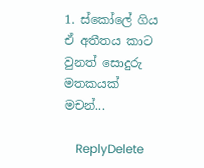1. ස්කෝලේ ගිය ඒ අතීතය කාට වුනත් සොදුරු මතකයක් මචන්...

    ReplyDelete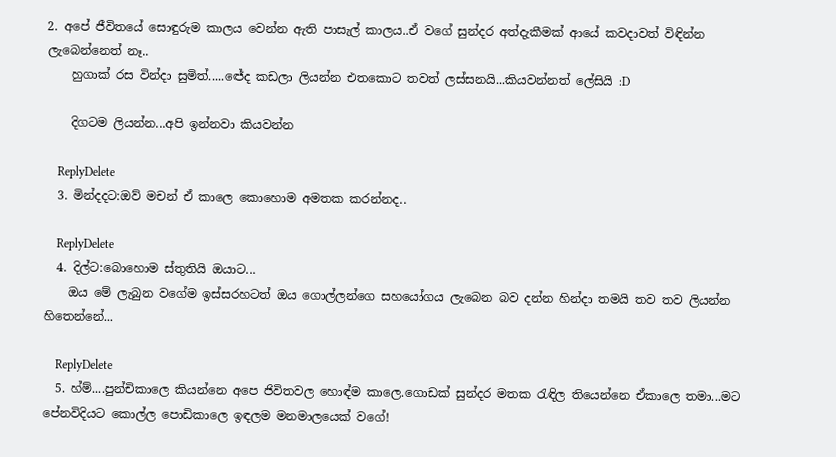2. අපේ ජීවිතයේ සොඳුරුම කාලය වෙන්න ඇති පාසැල් කාලය..ඒ වගේ සුන්දර අත්දැකීමක් ආයේ කවදාවත් විඳින්න ලැබෙන්නෙත් නෑ..
    හුගාක් රස වින්දා සුමිත්.....ඦේද කඩලා ලියන්න එතකොට තවත් ලස්සනයි...කියවන්නත් ලේසියි :D

    දිගටම ලියන්න...අපි ඉන්නවා කියවන්න

    ReplyDelete
  3. මින්දදට:ඔව් මචන් ඒ කාලෙ කොහොම අමතක කරන්නද..

    ReplyDelete
  4. දිල්ට:බොහොම ස්තුතියි ඔයාට...
    ඔය මේ ලැබුන වගේම ඉස්සරහටත් ඔය ගොල්ලන්ගෙ සහයෝගය ලැබෙන බව දන්න හින්දා තමයි තව තව ලියන්න හිතෙන්නේ...

    ReplyDelete
  5. හ්ම්....පුන්චිකාලෙ කියන්නෙ අපෙ ජිවිතවල හොඳ්ම කාලෙ.ගොඩක් සුන්දර මතක රැඳිල තියෙන්නෙ ඒකාලෙ තමා...මට පේනවිදියට කොල්ල පොඩිකාලෙ ඉඳලම මනමාලයෙක් වගේ!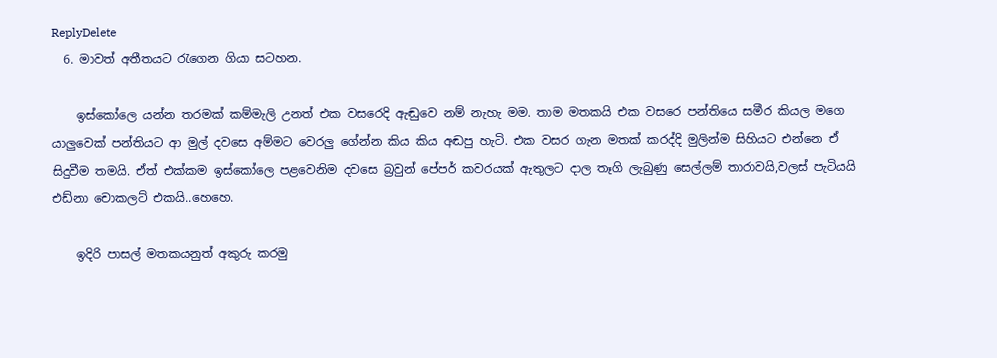ReplyDelete
  6. මාවත් අතීතයට රැගෙන ගියා සටහන.

    ඉස්කෝලෙ යන්න තරමක් කම්මැලි උනත් එක වසරෙදි ඇඬුවෙ නම් නැහැ මම. තාම මතකයි එක වසරෙ පන්තියෙ සමීර කියල මගෙ යාලුවෙක් පන්තියට ආ මුල් දවසෙ අම්මට වෙරලු ගේන්න කිය කිය අඬපු හැටි. එක වසර ගැන මතක් කරද්දි මුලින්ම සිහියට එන්නෙ ඒ සිදුවීම තමයි. ඒත් එක්කම ඉස්කෝලෙ පළවෙනිම දවසෙ බ්‍රවුන් පේපර් කවරයක් ඇතුලට දාල තෑගි ලැබුණු සෙල්ලම් තාරාවයි,වලස් පැටියයි එඩ්නා චොකලට් එකයි..හෙහෙ.

    ඉදිරි පාසල් මතකයනුත් අකුරු කරමු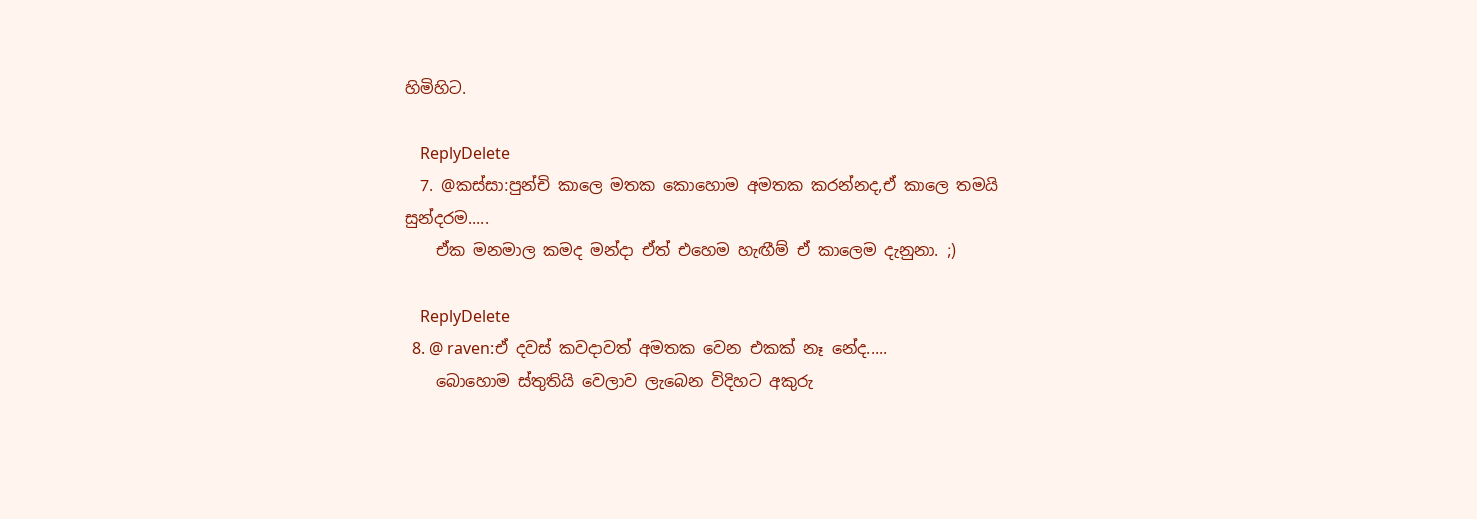හිමිහිට.

    ReplyDelete
  7. @කස්සා:පුන්චි කාලෙ මතක කොහොම අමතක කරන්නද,ඒ කාලෙ තමයි සුන්දරම.....
    ඒක මනමාල කමද මන්දා ඒත් එහෙම හැඟීම් ඒ කාලෙම දැනුනා. ;)

    ReplyDelete
  8. @ raven:ඒ දවස් කවදාවත් අමතක වෙන එකක් නෑ නේද.....
    බොහොම ස්තුතියි වෙලාව ලැබෙන විදිහට අකුරු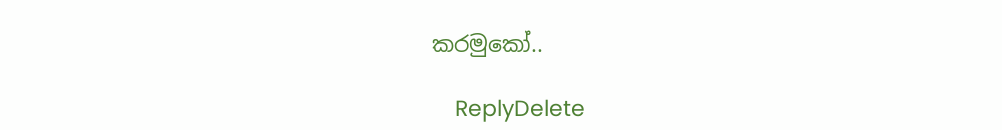කරමුකෝ..

    ReplyDelete